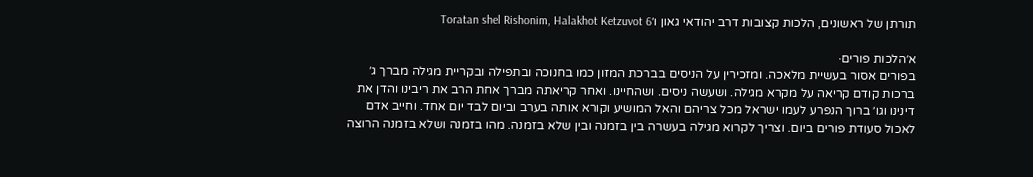תורתן של ראשונים, הלכות קצובות דרב יהודאי גאון ו׳Toratan shel Rishonim, Halakhot Ketzuvot 6

א׳הלכות פורים·
בפורים אסור בעשיית מלאכה. ומזכירין על הניסים בברכת המזון כמו בחנוכה ובתפילה ובקריית מגילה מברך ג׳ ברכות קודם קריאה על מקרא מגילה. ושעשה ניסים. ושהחיינו. ואחר קריאתה מברך אחת הרב את ריבינו והדן את דינינו וגו׳ ברוך הנפרע לעמו ישראל מכל צריהם והאל המושיע וקורא אותה בערב וביום לבד יום אחד. וחייב אדם לאכול סעודת פורים ביום. וצריך לקרוא מגילה בעשרה בין בזמנה ובין שלא בזמנה. מהו בזמנה ושלא בזמנה הרוצה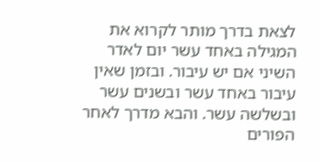לצאת בדרך מותר לקרוא את המגילה באחד עשר יום לאדר השיני אם יש עיבור. ובזמן שאין עיבור באחד עשר ובשנים עשר ובשלשה עשר. והבא מדרך לאחר הפורים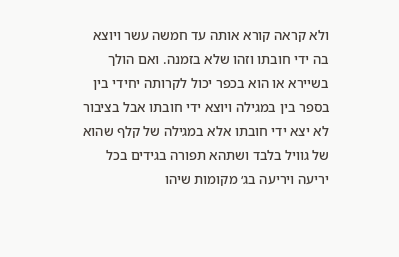ולא קראה קורא אותה עד חמשה עשר ויוצא בה ידי חובתו וזהו שלא בזמנה. ואם הולך בשיירא או הוא בכפר יכול לקרותה יחידי בין בספר בין במגילה ויוצא ידי חובתו אבל בציבור לא יצא ידי חובתו אלא במגילה של קלף שהוא של גוויל בלבד ושתהא תפורה בגידים בכל יריעה ויריעה בג׳ מקומות שיהו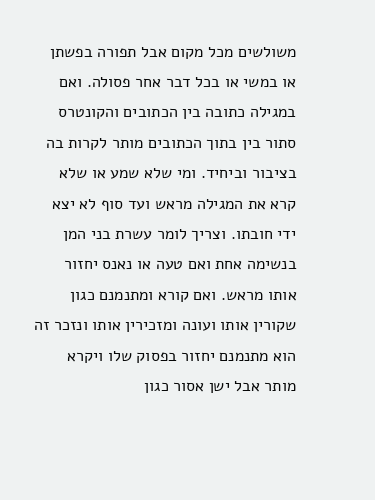משולשים מכל מקום אבל תפורה בפשתן או במשי או בכל דבר אחר פסולה. ואם במגילה כתובה בין הכתובים והקונטרס סתור בין בתוך הכתובים מותר לקרות בה בציבור וביחיד. ומי שלא שמע או שלא קרא את המגילה מראש ועד סוף לא יצא ידי חובתו. וצריך לומר עשרת בני המן בנשימה אחת ואם טעה או נאנס יחזור אותו מראש. ואם קורא ומתנמנם כגון שקורין אותו ועונה ומזכירין אותו ונזכר זה הוא מתנמנם יחזור בפסוק שלו ויקרא מותר אבל ישן אסור כגון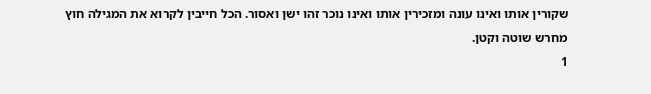שקורין אותו ואינו עונה ומזכירין אותו ואינו נוכר זהו ישן ואסור. הכל חייבין לקרוא את המגילה חוץ מחרש שוטה וקטן.
1